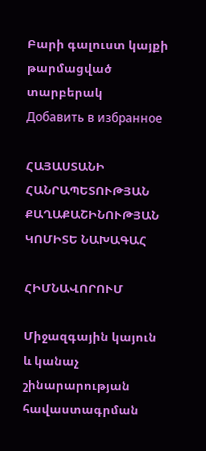Բարի գալուստ կայքի թարմացված տարբերակ
Добавить в избранное

ՀԱՅԱՍՏԱՆԻ ՀԱՆՐԱՊԵՏՈՒԹՅԱՆ ՔԱՂԱՔԱՇԻՆՈՒԹՅԱՆ ԿՈՄԻՏԵ ՆԱԽԱԳԱՀ

ՀԻՄՆԱՎՈՐՈՒՄ

Միջազգային կայուն և կանաչ շինարարության հավաստագրման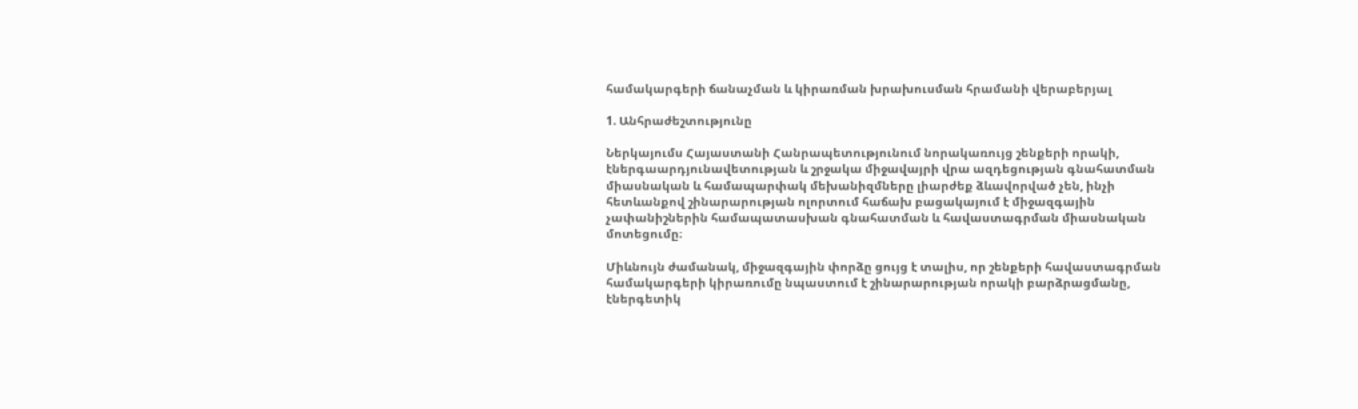համակարգերի ճանաչման և կիրառման խրախուսման հրամանի վերաբերյալ

1. Անհրաժեշտությունը

Ներկայումս Հայաստանի Հանրապետությունում նորակառույց շենքերի որակի, էներգաարդյունավետության և շրջակա միջավայրի վրա ազդեցության գնահատման միասնական և համապարփակ մեխանիզմները լիարժեք ձևավորված չեն, ինչի հետևանքով շինարարության ոլորտում հաճախ բացակայում է միջազգային չափանիշներին համապատասխան գնահատման և հավաստագրման միասնական մոտեցումը։

Միևնույն ժամանակ, միջազգային փորձը ցույց է տալիս, որ շենքերի հավաստագրման համակարգերի կիրառումը նպաստում է շինարարության որակի բարձրացմանը,
էներգետիկ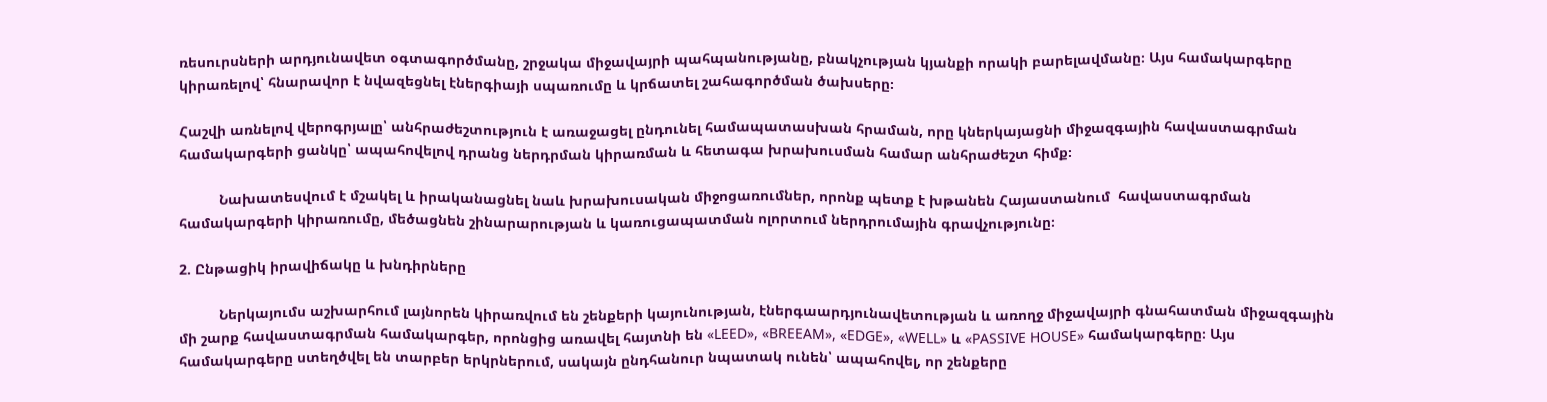ռեսուրսների արդյունավետ օգտագործմանը, շրջակա միջավայրի պահպանությանը, բնակչության կյանքի որակի բարելավմանը։ Այս համակարգերը կիրառելով՝ հնարավոր է նվազեցնել էներգիայի սպառումը և կրճատել շահագործման ծախսերը։

Հաշվի առնելով վերոգրյալը՝ անհրաժեշտություն է առաջացել ընդունել համապատասխան հրաման, որը կներկայացնի միջազգային հավաստագրման համակարգերի ցանկը՝ ապահովելով դրանց ներդրման կիրառման և հետագա խրախուսման համար անհրաժեշտ հիմք։

          Նախատեսվում է մշակել և իրականացնել նաև խրախուսական միջոցառումներ, որոնք պետք է խթանեն Հայաստանում  հավաստագրման համակարգերի կիրառումը, մեծացնեն շինարարության և կառուցապատման ոլորտում ներդրումային գրավչությունը։

2. Ընթացիկ իրավիճակը և խնդիրները

          Ներկայումս աշխարհում լայնորեն կիրառվում են շենքերի կայունության, էներգաարդյունավետության և առողջ միջավայրի գնահատման միջազգային մի շարք հավաստագրման համակարգեր, որոնցից առավել հայտնի են «LEED», «BREEAM», «EDGE», «WELL» և «PASSIVE HOUSE» համակարգերը։ Այս համակարգերը ստեղծվել են տարբեր երկրներում, սակայն ընդհանուր նպատակ ունեն՝ ապահովել, որ շենքերը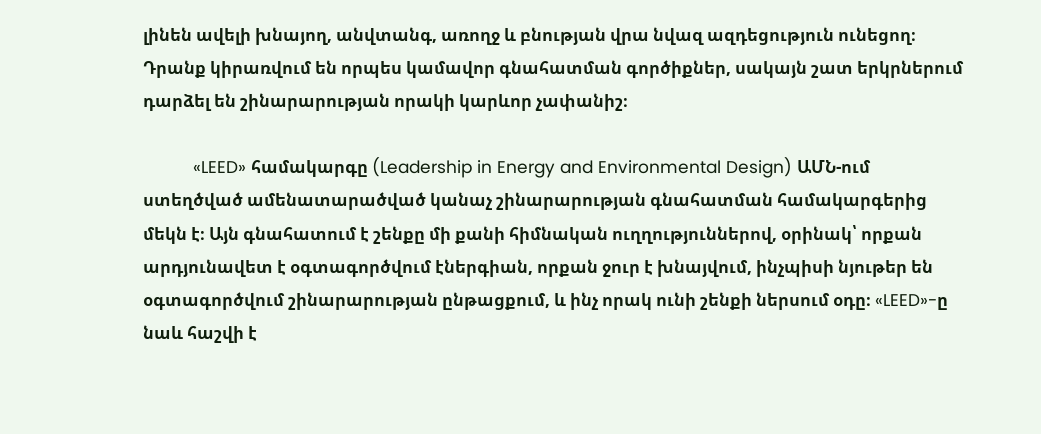լինեն ավելի խնայող, անվտանգ, առողջ և բնության վրա նվազ ազդեցություն ունեցող։ Դրանք կիրառվում են որպես կամավոր գնահատման գործիքներ, սակայն շատ երկրներում դարձել են շինարարության որակի կարևոր չափանիշ։

          «LEED» համակարգը (Leadership in Energy and Environmental Design) ԱՄՆ-ում ստեղծված ամենատարածված կանաչ շինարարության գնահատման համակարգերից մեկն է։ Այն գնահատում է շենքը մի քանի հիմնական ուղղություններով, օրինակ՝ որքան արդյունավետ է օգտագործվում էներգիան, որքան ջուր է խնայվում, ինչպիսի նյութեր են օգտագործվում շինարարության ընթացքում, և ինչ որակ ունի շենքի ներսում օդը։ «LEED»-ը նաև հաշվի է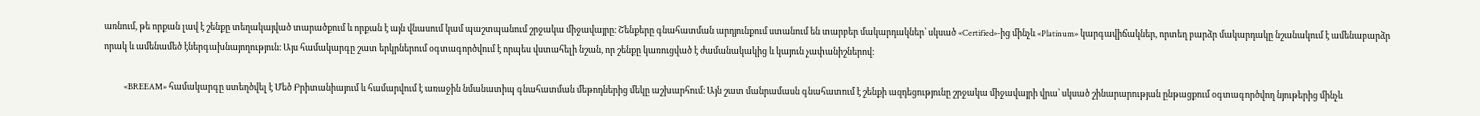առնում, թե որքան լավ է շենքը տեղակայված տարածքում և որքան է այն վնասում կամ պաշտպանում շրջակա միջավայրը։ Շենքերը գնահատման արդյունքում ստանում են տարբեր մակարդակներ՝ սկսած «Certified»-ից մինչև «Platinum» կարգավիճակներ, որտեղ բարձր մակարդակը նշանակում է ամենաբարձր որակ և ամենամեծ էներգախնայողություն։ Այս համակարգը շատ երկրներում օգտագործվում է որպես վստահելի նշան, որ շենքը կառուցված է ժամանակակից և կայուն չափանիշներով։

          «BREEAM» համակարգը ստեղծվել է Մեծ Բրիտանիայում և համարվում է առաջին նմանատիպ գնահատման մեթոդներից մեկը աշխարհում։ Այն շատ մանրամասն գնահատում է շենքի ազդեցությունը շրջակա միջավայրի վրա՝ սկսած շինարարության ընթացքում օգտագործվող նյութերից մինչև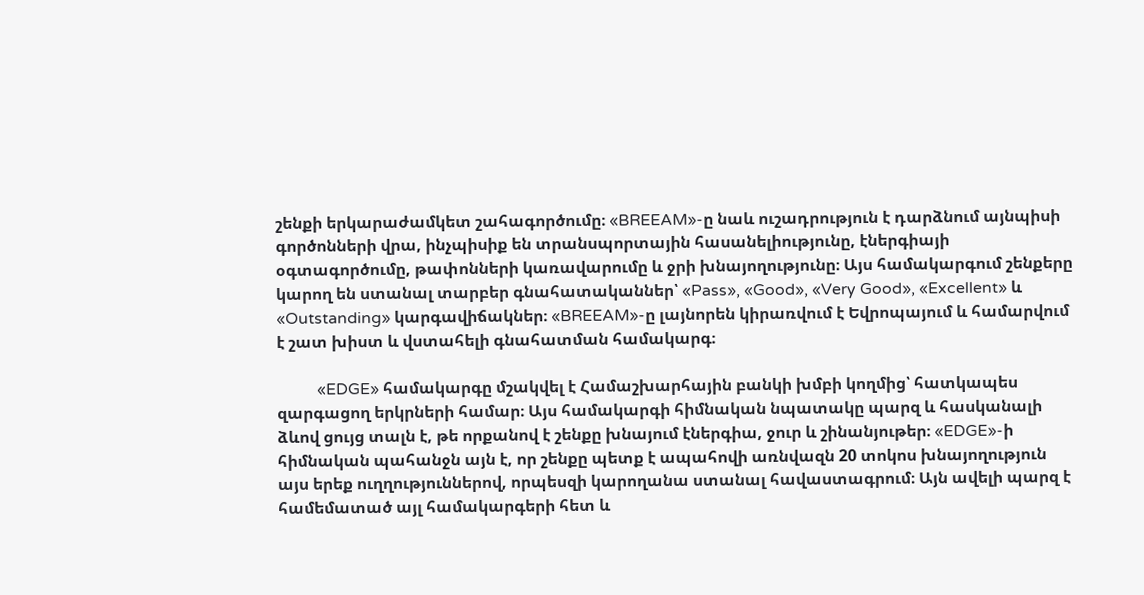շենքի երկարաժամկետ շահագործումը։ «BREEAM»-ը նաև ուշադրություն է դարձնում այնպիսի գործոնների վրա, ինչպիսիք են տրանսպորտային հասանելիությունը, էներգիայի օգտագործումը, թափոնների կառավարումը և ջրի խնայողությունը։ Այս համակարգում շենքերը կարող են ստանալ տարբեր գնահատականներ՝ «Pass», «Good», «Very Good», «Excellent» և «Outstanding» կարգավիճակներ։ «BREEAM»-ը լայնորեն կիրառվում է Եվրոպայում և համարվում է շատ խիստ և վստահելի գնահատման համակարգ։

          «EDGE» համակարգը մշակվել է Համաշխարհային բանկի խմբի կողմից՝ հատկապես զարգացող երկրների համար։ Այս համակարգի հիմնական նպատակը պարզ և հասկանալի ձևով ցույց տալն է, թե որքանով է շենքը խնայում էներգիա, ջուր և շինանյութեր։ «EDGE»-ի հիմնական պահանջն այն է, որ շենքը պետք է ապահովի առնվազն 20 տոկոս խնայողություն այս երեք ուղղություններով, որպեսզի կարողանա ստանալ հավաստագրում։ Այն ավելի պարզ է համեմատած այլ համակարգերի հետ և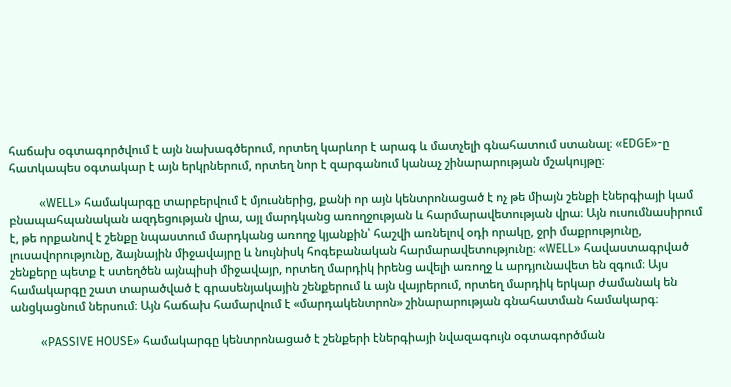հաճախ օգտագործվում է այն նախագծերում, որտեղ կարևոր է արագ և մատչելի գնահատում ստանալ։ «EDGE»-ը հատկապես օգտակար է այն երկրներում, որտեղ նոր է զարգանում կանաչ շինարարության մշակույթը։

          «WELL» համակարգը տարբերվում է մյուսներից, քանի որ այն կենտրոնացած է ոչ թե միայն շենքի էներգիայի կամ բնապահպանական ազդեցության վրա, այլ մարդկանց առողջության և հարմարավետության վրա։ Այն ուսումնասիրում է, թե որքանով է շենքը նպաստում մարդկանց առողջ կյանքին՝ հաշվի առնելով օդի որակը, ջրի մաքրությունը, լուսավորությունը, ձայնային միջավայրը և նույնիսկ հոգեբանական հարմարավետությունը։ «WELL» հավաստագրված շենքերը պետք է ստեղծեն այնպիսի միջավայր, որտեղ մարդիկ իրենց ավելի առողջ և արդյունավետ են զգում։ Այս համակարգը շատ տարածված է գրասենյակային շենքերում և այն վայրերում, որտեղ մարդիկ երկար ժամանակ են անցկացնում ներսում։ Այն հաճախ համարվում է «մարդակենտրոն» շինարարության գնահատման համակարգ։

          «PASSIVE HOUSE» համակարգը կենտրոնացած է շենքերի էներգիայի նվազագույն օգտագործման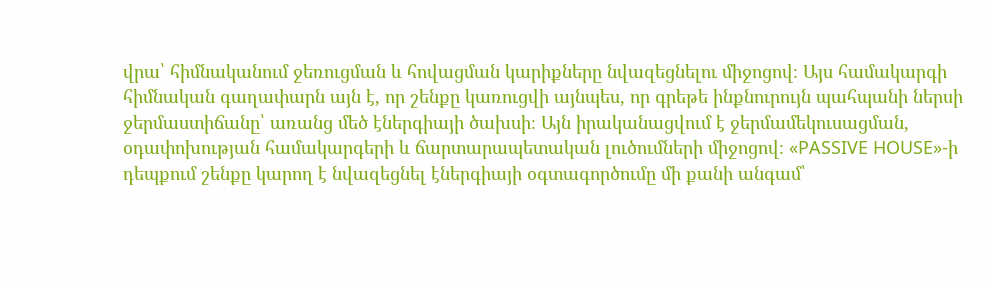վրա՝ հիմնականում ջեռուցման և հովացման կարիքները նվազեցնելու միջոցով։ Այս համակարգի հիմնական գաղափարն այն է, որ շենքը կառուցվի այնպես, որ գրեթե ինքնուրույն պահպանի ներսի ջերմաստիճանը՝ առանց մեծ էներգիայի ծախսի։ Այն իրականացվում է ջերմամեկուսացման, օդափոխության համակարգերի և ճարտարապետական լուծումների միջոցով։ «PASSIVE HOUSE»-ի դեպքում շենքը կարող է նվազեցնել էներգիայի օգտագործումը մի քանի անգամ՝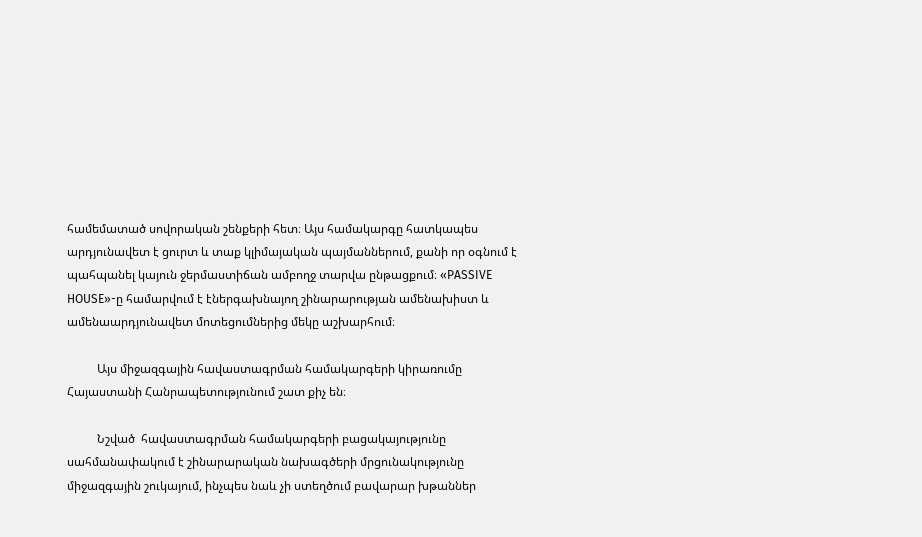համեմատած սովորական շենքերի հետ։ Այս համակարգը հատկապես արդյունավետ է ցուրտ և տաք կլիմայական պայմաններում, քանի որ օգնում է պահպանել կայուն ջերմաստիճան ամբողջ տարվա ընթացքում։ «PASSIVE HOUSE»-ը համարվում է էներգախնայող շինարարության ամենախիստ և ամենաարդյունավետ մոտեցումներից մեկը աշխարհում։

          Այս միջազգային հավաստագրման համակարգերի կիրառումը Հայաստանի Հանրապետությունում շատ քիչ են։

          Նշված  հավաստագրման համակարգերի բացակայությունը սահմանափակում է շինարարական նախագծերի մրցունակությունը միջազգային շուկայում, ինչպես նաև չի ստեղծում բավարար խթաններ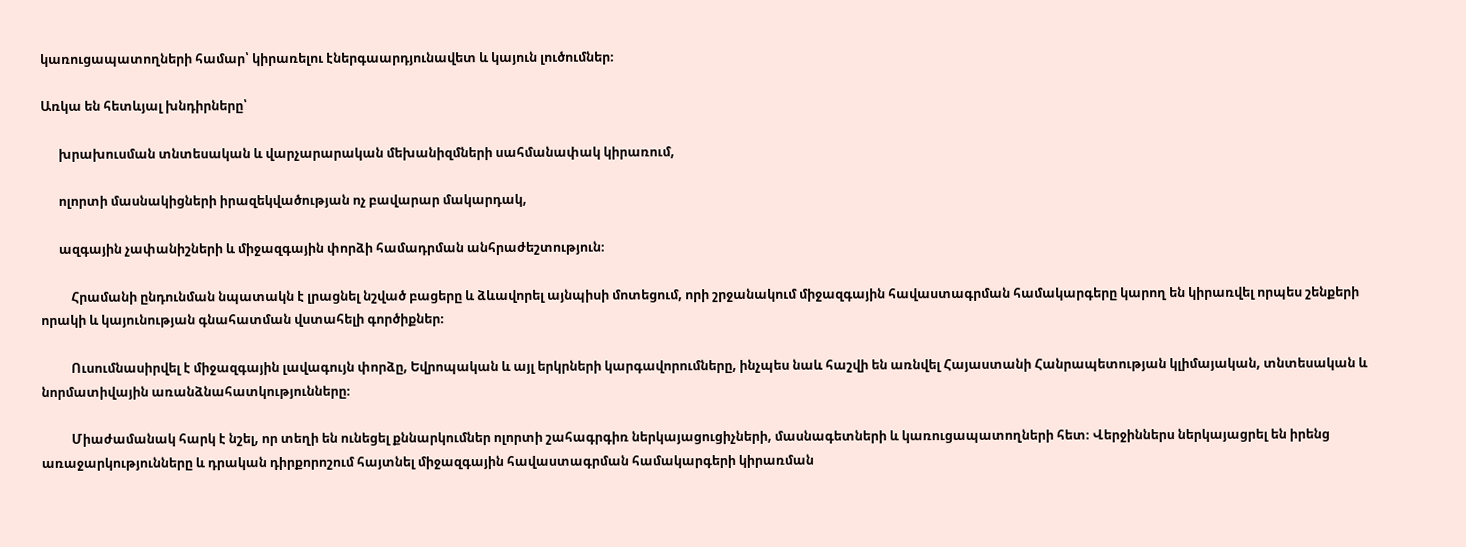կառուցապատողների համար՝ կիրառելու էներգաարդյունավետ և կայուն լուծումներ։

Առկա են հետևյալ խնդիրները՝

      խրախուսման տնտեսական և վարչարարական մեխանիզմների սահմանափակ կիրառում,

      ոլորտի մասնակիցների իրազեկվածության ոչ բավարար մակարդակ,

      ազգային չափանիշների և միջազգային փորձի համադրման անհրաժեշտություն։

          Հրամանի ընդունման նպատակն է լրացնել նշված բացերը և ձևավորել այնպիսի մոտեցում, որի շրջանակում միջազգային հավաստագրման համակարգերը կարող են կիրառվել որպես շենքերի որակի և կայունության գնահատման վստահելի գործիքներ։

          Ուսումնասիրվել է միջազգային լավագույն փորձը, Եվրոպական և այլ երկրների կարգավորումները, ինչպես նաև հաշվի են առնվել Հայաստանի Հանրապետության կլիմայական, տնտեսական և նորմատիվային առանձնահատկությունները։

          Միաժամանակ հարկ է նշել, որ տեղի են ունեցել քննարկումներ ոլորտի շահագրգիռ ներկայացուցիչների, մասնագետների և կառուցապատողների հետ։ Վերջիններս ներկայացրել են իրենց առաջարկությունները և դրական դիրքորոշում հայտնել միջազգային հավաստագրման համակարգերի կիրառման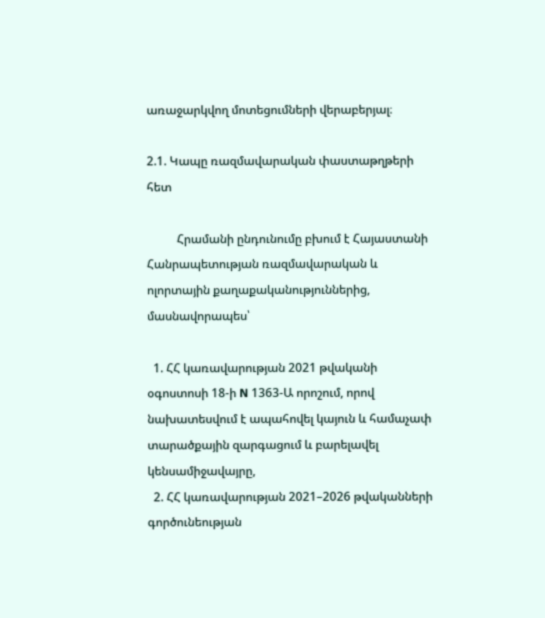առաջարկվող մոտեցումների վերաբերյալ։

2.1. Կապը ռազմավարական փաստաթղթերի հետ

          Հրամանի ընդունումը բխում է Հայաստանի Հանրապետության ռազմավարական և ոլորտային քաղաքականություններից, մասնավորապես՝

  1. ՀՀ կառավարության 2021 թվականի օգոստոսի 18-ի N 1363-Ա որոշում, որով նախատեսվում է ապահովել կայուն և համաչափ տարածքային զարգացում և բարելավել կենսամիջավայրը,
  2. ՀՀ կառավարության 2021–2026 թվականների գործունեության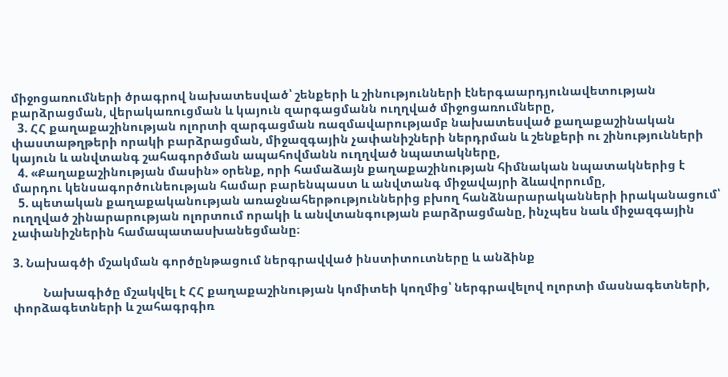միջոցառումների ծրագրով նախատեսված՝ շենքերի և շինությունների էներգաարդյունավետության բարձրացման, վերակառուցման և կայուն զարգացմանն ուղղված միջոցառումները,
  3. ՀՀ քաղաքաշինության ոլորտի զարգացման ռազմավարությամբ նախատեսված քաղաքաշինական փաստաթղթերի որակի բարձրացման, միջազգային չափանիշների ներդրման և շենքերի ու շինությունների կայուն և անվտանգ շահագործման ապահովմանն ուղղված նպատակները,
  4. «Քաղաքաշինության մասին» օրենք, որի համաձայն քաղաքաշինության հիմնական նպատակներից է մարդու կենսագործունեության համար բարենպաստ և անվտանգ միջավայրի ձևավորումը,
  5. պետական քաղաքականության առաջնահերթություններից բխող հանձնարարականների իրականացում՝ ուղղված շինարարության ոլորտում որակի և անվտանգության բարձրացմանը, ինչպես նաև միջազգային չափանիշներին համապատասխանեցմանը։

3. Նախագծի մշակման գործընթացում ներգրավված ինստիտուտները և անձինք

          Նախագիծը մշակվել է ՀՀ քաղաքաշինության կոմիտեի կողմից՝ ներգրավելով ոլորտի մասնագետների, փորձագետների և շահագրգիռ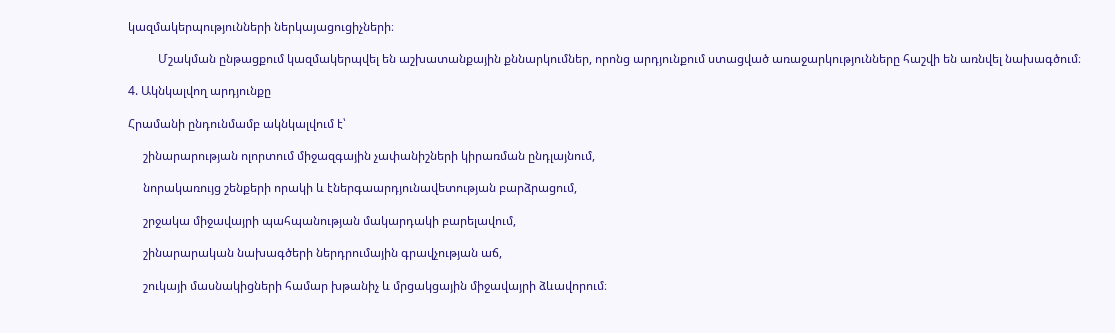կազմակերպությունների ներկայացուցիչների։

          Մշակման ընթացքում կազմակերպվել են աշխատանքային քննարկումներ, որոնց արդյունքում ստացված առաջարկությունները հաշվի են առնվել նախագծում։

4. Ակնկալվող արդյունքը

Հրամանի ընդունմամբ ակնկալվում է՝

     շինարարության ոլորտում միջազգային չափանիշների կիրառման ընդլայնում,

     նորակառույց շենքերի որակի և էներգաարդյունավետության բարձրացում,

     շրջակա միջավայրի պահպանության մակարդակի բարելավում,

     շինարարական նախագծերի ներդրումային գրավչության աճ,

     շուկայի մասնակիցների համար խթանիչ և մրցակցային միջավայրի ձևավորում։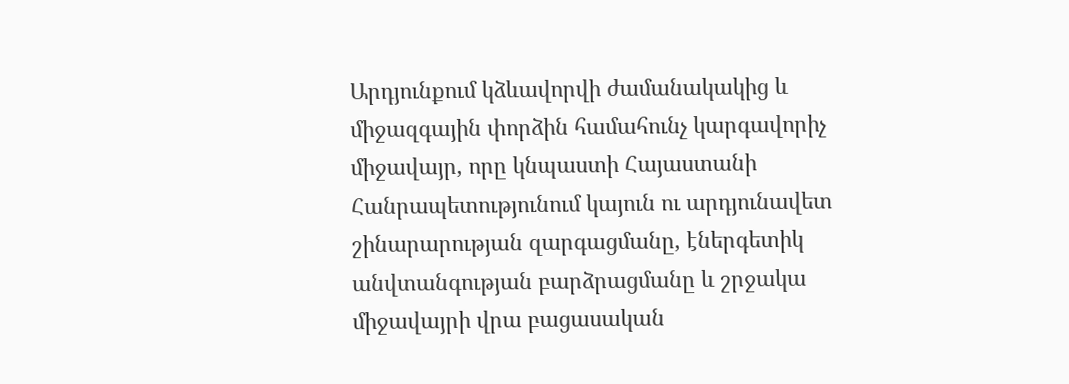Արդյունքում կձևավորվի ժամանակակից և միջազգային փորձին համահունչ կարգավորիչ միջավայր, որը կնպաստի Հայաստանի Հանրապետությունում կայուն ու արդյունավետ շինարարության զարգացմանը, էներգետիկ անվտանգության բարձրացմանը և շրջակա միջավայրի վրա բացասական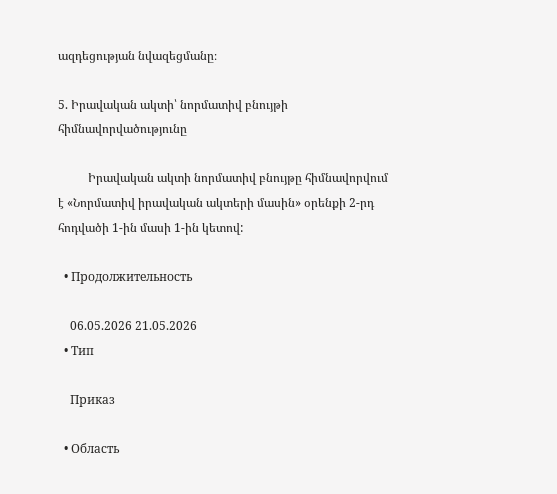ազդեցության նվազեցմանը։

5. Իրավական ակտի՝ նորմատիվ բնույթի հիմնավորվածությունը

          Իրավական ակտի նորմատիվ բնույթը հիմնավորվում է «Նորմատիվ իրավական ակտերի մասին» օրենքի 2-րդ հոդվածի 1-ին մասի 1-ին կետով:

  • Продолжительность

    06.05.2026 21.05.2026
  • Тип

    Приказ

  • Область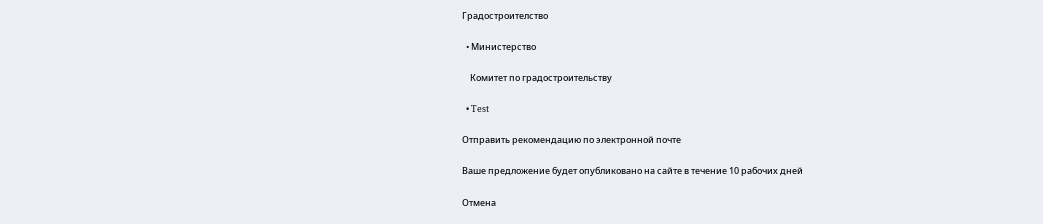Градостроителство

  • Министерство

    Комитет по градостроительству

  • Test

Отправить рекомендацию по электронной почте

Ваше предложение будет опубликовано на сайте в течение 10 рабочих дней

Отмена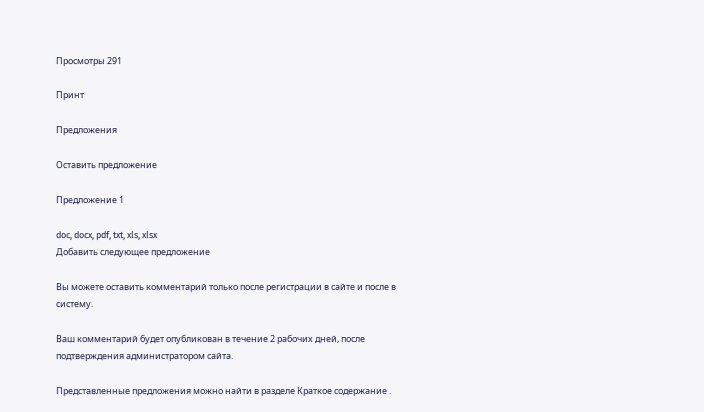Просмотры 291

Принт

Предложения

Оставить предложение

Предложение 1

doc, docx, pdf, txt, xls, xlsx
Добавить следующее предложение

Вы можете оставить комментарий только после регистрации в сайте и после в систему.

Ваш комментарий будет опубликован в течение 2 рабочих дней, после подтверждения администратором сайта.

Представленные предложения можно найти в разделе Краткое содержание .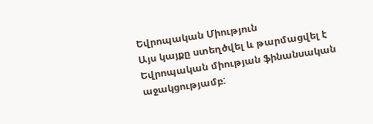Եվրոպական Միություն
Այս կայքը ստեղծվել և թարմացվել է Եվրոպական միության ֆինանսական աջակցությամբ: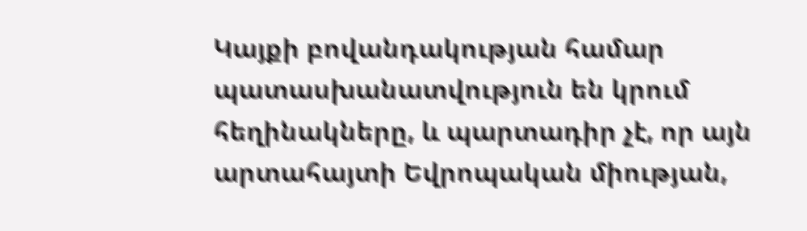Կայքի բովանդակության համար պատասխանատվություն են կրում հեղինակները, և պարտադիր չէ, որ այն արտահայտի Եվրոպական միության,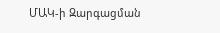ՄԱԿ-ի Զարգացման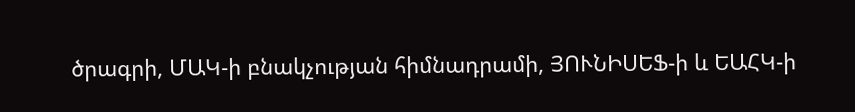ծրագրի, ՄԱԿ-ի բնակչության հիմնադրամի, ՅՈՒՆԻՍԵՖ-ի և ԵԱՀԿ-ի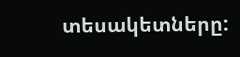տեսակետները: